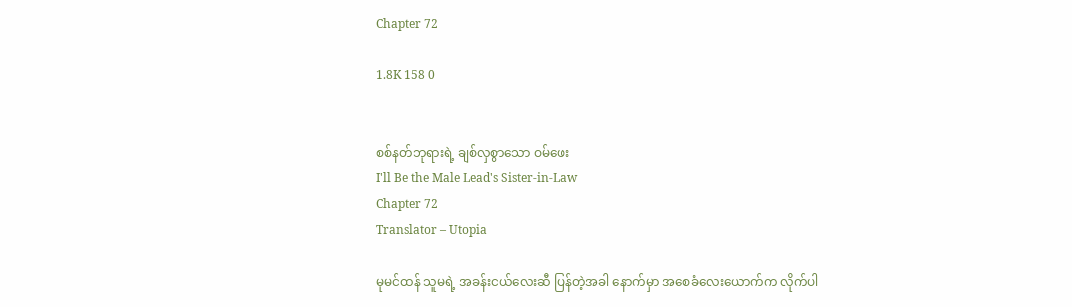Chapter 72

1.8K 158 0


စစ်နတ်ဘုရားရဲ့ ချစ်လှစွာသော ဝမ်ဖေး
I'll Be the Male Lead's Sister-in-Law
Chapter 72
Translator – Utopia

မုမင်ထန် သူမရဲ့ အခန်းငယ်လေးဆီ ပြန်တဲ့အခါ နောက်မှာ အစေခံလေးယောက်က လိုက်ပါ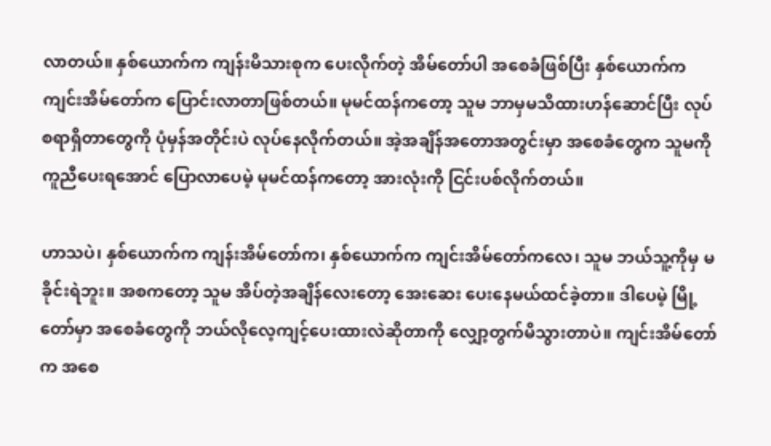လာတယ်။ နှစ်ယောက်က ကျန်းမိသားစုက ပေးလိုက်တဲ့ အိမ်တော်ပါ အစေခံဖြစ်ပြီး နှစ်ယောက်က ကျင်းအိမ်တော်က ပြောင်းလာတာဖြစ်တယ်။ မုမင်ထန်ကတော့ သူမ ဘာမှမသိထားဟန်ဆောင်ပြီး လုပ်စရာရှိတာတွေကို ပုံမှန်အတိုင်းပဲ လုပ်နေလိုက်တယ်။ အဲ့အချိန်အတောအတွင်းမှာ အစေခံတွေက သူမကို ကူညီပေးရအောင် ပြောလာပေမဲ့ မုမင်ထန်ကတော့ အားလုံးကို ငြင်းပစ်လိုက်တယ်။

ဟာသပဲ၊ နှစ်ယောက်က ကျန်းအိမ်တော်က၊ နှစ်ယောက်က ကျင်းအိမ်တော်ကလေ၊ သူမ ဘယ်သူ့ကိုမှ မခိုင်းရဲဘူး။ အစကတော့ သူမ အိပ်တဲ့အချိန်လေးတော့ အေးဆေး ပေးနေမယ်ထင်ခဲ့တာ။ ဒါပေမဲ့ မြို့တော်မှာ အစေခံတွေကို ဘယ်လိုလေ့ကျင့်ပေးထားလဲဆိုတာကို လျှော့တွက်မိသွားတာပဲ။ ကျင်းအိမ်တော်က အစေ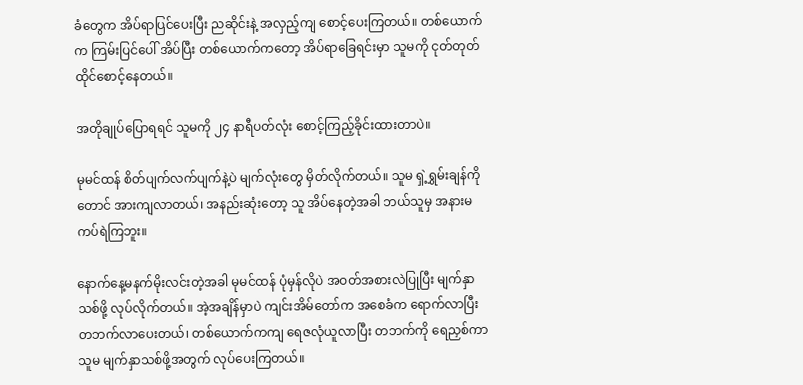ခံတွေက အိပ်ရာပြင်ပေးပြီး ညဆိုင်းနဲ့ အလှည့်ကျ စောင့်ပေးကြတယ်။ တစ်ယောက်က ကြမ်းပြင်ပေါ် အိပ်ပြီး တစ်ယောက်ကတော့ အိပ်ရာခြေရင်းမှာ သူမကို ငုတ်တုတ်ထိုင်စောင့်နေတယ်။

အတိုချုပ်ပြောရရင် သူမကို ၂၄ နာရီပတ်လုံး စောင့်ကြည့်ခိုင်းထားတာပဲ။

မုမင်ထန် စိတ်ပျက်လက်ပျက်နဲ့ပဲ မျက်လုံးတွေ မှိတ်လိုက်တယ်။ သူမ ရှဲ့ရွှမ်းချန်ကိုတောင် အားကျလာတယ်၊ အနည်းဆုံးတော့ သူ အိပ်နေတဲ့အခါ ဘယ်သူမှ အနားမကပ်ရဲကြဘူး။

နောက်နေ့မနက်မိုးလင်းတဲ့အခါ မုမင်ထန် ပုံမှန်လိုပဲ အဝတ်အစားလဲပြုပြီး မျက်နှာသစ်ဖို့ လုပ်လိုက်တယ်။ အဲ့အချိန်မှာပဲ ကျင်းအိမ်တော်က အစေခံက ရောက်လာပြီး တဘက်လာပေးတယ်၊ တစ်ယောက်ကကျ ရေဇလုံယူလာပြီး တဘက်ကို ရေညှစ်ကာ သူမ မျက်နှာသစ်ဖို့အတွက် လုပ်ပေးကြတယ်။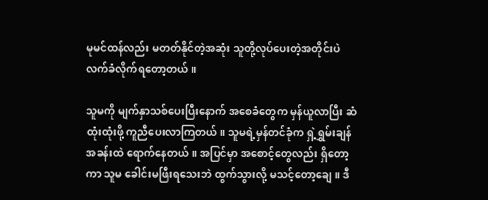မုမင်ထန်လည်း မတတ်နိုင်တဲ့အဆုံး သူတို့လုပ်ပေးတဲ့အတိုင်းပဲ လက်ခံလိုက်ရတော့တယ်။

သူမကို မျက်နှာသစ်ပေးပြီးနောက် အစေခံတွေက မှန်ယူလာပြီး ဆံထုံးထုံးဖို့ ကူညီပေးလာကြတယ်။ သူမရဲ့မှန်တင်ခုံက ရှဲ့ရွှမ်းချန်အခန်းထဲ ရောက်နေတယ်။ အပြင်မှာ အစောင့်တွေလည်း ရှိတော့ကာ သူမ ခေါင်းမဖြီးရသေးဘဲ ထွက်သွားလို့ မသင့်တော့ချေ။ ဒီ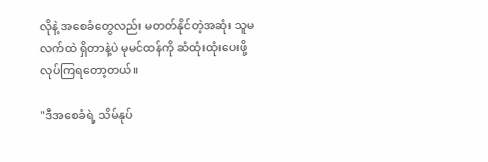လိုနဲ့ အစေခံတွေလည်း မတတ်နိုင်တဲ့အဆုံး သူမလက်ထဲ ရှိတာနဲ့ပဲ မုမင်ထန်ကို ဆံထုံးထုံးပေးဖို့ လုပ်ကြရတော့တယ်။

"ဒီအစေခံရဲ့ သိမ်နုပ်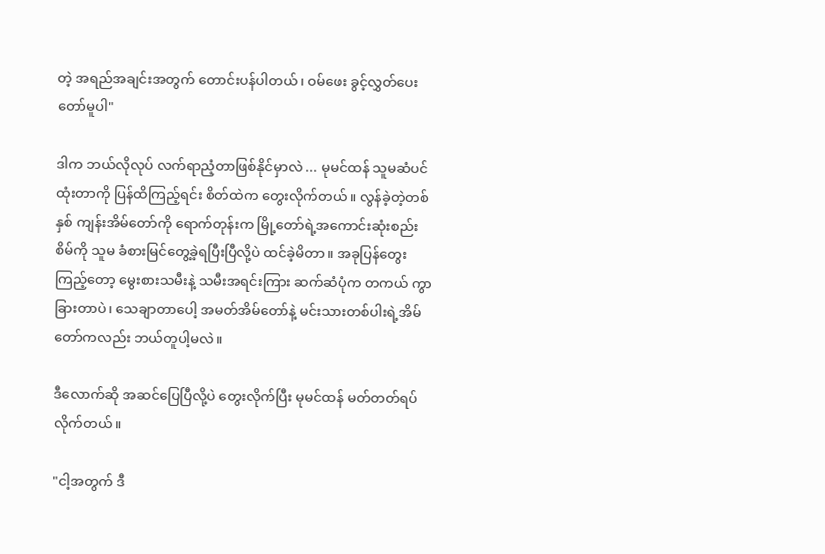တဲ့ အရည်အချင်းအတွက် တောင်းပန်ပါတယ်၊ ဝမ်ဖေး ခွင့်လွှတ်ပေးတော်မူပါ"

ဒါက ဘယ်လိုလုပ် လက်ရာညံ့တာဖြစ်နိုင်မှာလဲ ... မုမင်ထန် သူမဆံပင်ထုံးတာကို ပြန်ထိကြည့်ရင်း စိတ်ထဲက တွေးလိုက်တယ်။ လွန်ခဲ့တဲ့တစ်နှစ် ကျန်းအိမ်တော်ကို ရောက်တုန်းက မြို့တော်ရဲ့အကောင်းဆုံးစည်းစိမ်ကို သူမ ခံစားမြင်တွေ့ခဲ့ရပြီးပြီလို့ပဲ ထင်ခဲ့မိတာ။ အခုပြန်တွေးကြည့်တော့ မွေးစားသမီးနဲ့ သမီးအရင်းကြား ဆက်ဆံပုံက တကယ် ကွာခြားတာပဲ၊ သေချာတာပေါ့ အမတ်အိမ်တော်နဲ့ မင်းသားတစ်ပါးရဲ့အိမ်တော်ကလည်း ဘယ်တူပါ့မလဲ။

ဒီလောက်ဆို အဆင်ပြေပြီလို့ပဲ တွေးလိုက်ပြီး မုမင်ထန် မတ်တတ်ရပ်လိုက်တယ်။

"ငါ့အတွက် ဒီ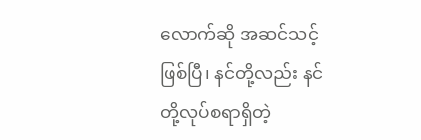လောက်ဆို အဆင်သင့်ဖြစ်ပြီ၊ နင်တို့လည်း နင်တို့လုပ်စရာရှိတဲ့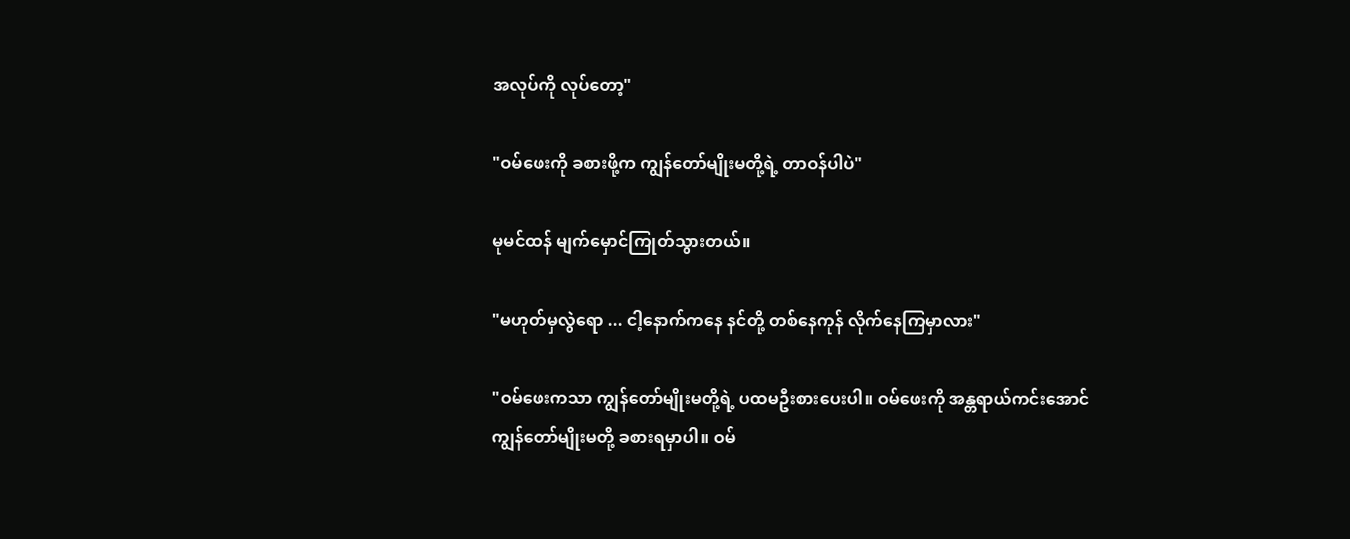အလုပ်ကို လုပ်တော့"

"ဝမ်ဖေးကို ခစားဖို့က ကျွန်တော်မျိုးမတို့ရဲ့ တာဝန်ပါပဲ"

မုမင်ထန် မျက်မှောင်ကြုတ်သွားတယ်။

"မဟုတ်မှလွဲရော ... ငါ့နောက်ကနေ နင်တို့ တစ်နေကုန် လိုက်နေကြမှာလား"

"ဝမ်ဖေးကသာ ကျွန်တော်မျိုးမတို့ရဲ့ ပထမဦးစားပေးပါ။ ဝမ်ဖေးကို အန္တရာယ်ကင်းအောင် ကျွန်တော်မျိုးမတို့ ခစားရမှာပါ။ ဝမ်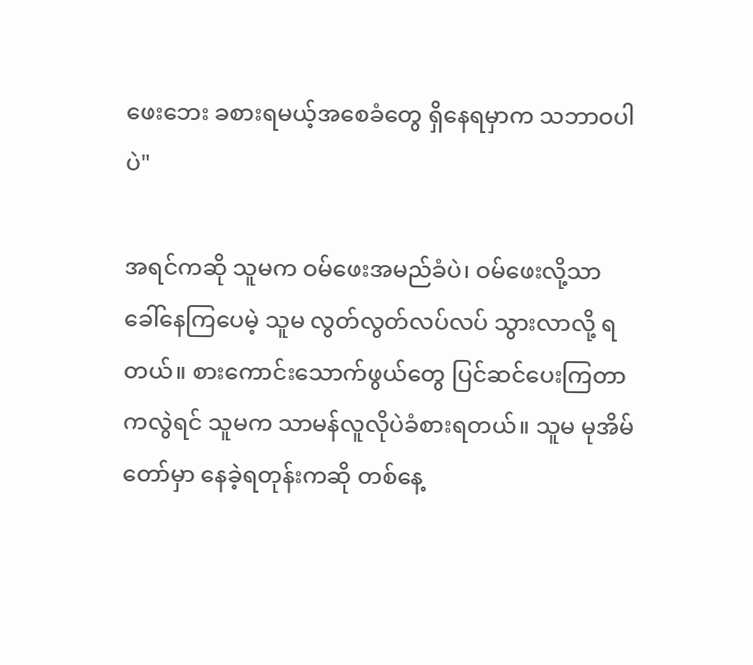ဖေးဘေး ခစားရမယ့်အစေခံတွေ ရှိနေရမှာက သဘာဝပါပဲ"

အရင်ကဆို သူမက ဝမ်ဖေးအမည်ခံပဲ၊ ဝမ်ဖေးလို့သာ ခေါ်နေကြပေမဲ့ သူမ လွတ်လွတ်လပ်လပ် သွားလာလို့ ရတယ်။ စားကောင်းသောက်ဖွယ်တွေ ပြင်ဆင်ပေးကြတာကလွဲရင် သူမက သာမန်လူလိုပဲခံစားရတယ်။ သူမ မုအိမ်တော်မှာ နေခဲ့ရတုန်းကဆို တစ်နေ့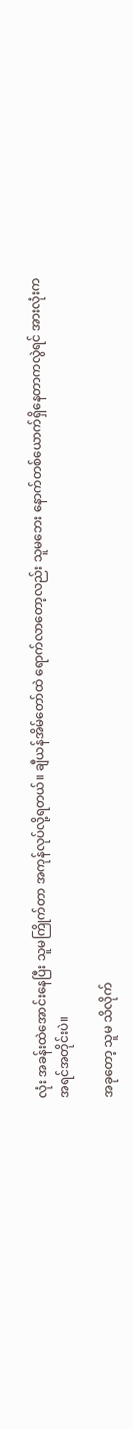လုံး အခန်းထဲအောင်းနေပြီး သူမကြိုက်တာ အကုန်လုပ်လို့ရတယ်။ ချီယန်အိမ်တော်ထဲ ရောက်လာတော့လည်း သူမဘေး နောက်တစ်ယောက်ရှိနေတာကလွဲရင် အားလုံးက အရင်အတိုင်းပဲ။

အခုတော့ သူမ သိလိုက်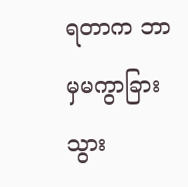ရတာက ဘာမှမကွာခြားသွား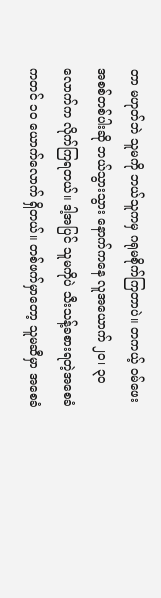တာ မဟုတ်ဘဲ သူမကို ဘယ်သူကမှ ဂရုမစိုက်ကြတာပဲ။ တကယ့် ဝမ်ဖေးအစစ်တစ်ပါးဆို ဘယ်သွားသွား နောက်ကနေ လူအယောက် ၂၀၊ ၃၀ လောက်က လိုက်ကြရတယ်။ ဒါ့အပြင် သူမကိုပဲ သီးသန့်ခစားရတဲ့အစေခံကတင် ၁၀ ယောက်လောက် ရှိတယ်။ တစ်ဖက်မှာတော့ သူမဆီမှာ အစေခံ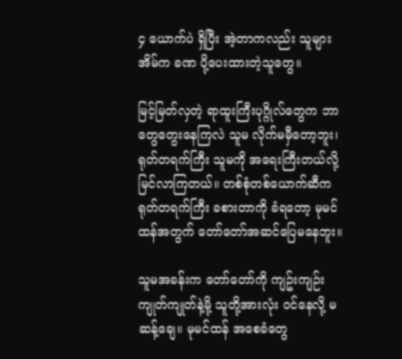၄ ယောက်ပဲ ရှိပြီး အဲ့တာကလည်း သူများအိမ်က ခဏ ပို့ပေးထားတဲ့သူတွေ။

မြင့်မြတ်လှတဲ့ ရာထူးကြီးပုဂ္ဂိုလ်တွေက ဘာတွေတွေးနေကြလဲ သူမ လိုက်မမှီတော့ဘူး၊ ရုတ်တရက်ကြီး သူမကို အရေးကြီးတယ်လို့ မြင်လာကြတယ်။ တစ်စုံတစ်ယောက်ဆီက ရုတ်တရက်ကြီး ခစားတာကို ခံရတော့ မုမင်ထန်အတွက် တော်တော်အဆင်ပြေမနေဘူး။

သူမအခန်းက တော်တော်ကို ကျဥ်းကျဉ်းကျုတ်ကျုတ်နဲ့မို့ သူတို့အားလုံး ဝင်နေလို့ မဆန့်ချေ။ မုမင်ထန် အစေခံတွေ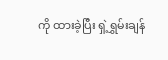ကို ထားခဲ့ပြီး ရှဲ့ရွှမ်းချန်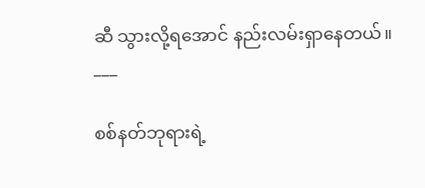ဆီ သွားလို့ရအောင် နည်းလမ်းရှာနေတယ်။
___

စစ်နတ်ဘုရားရဲ့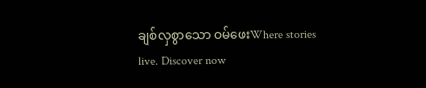ချစ်လှစွာသော ဝမ်ဖေးWhere stories live. Discover now